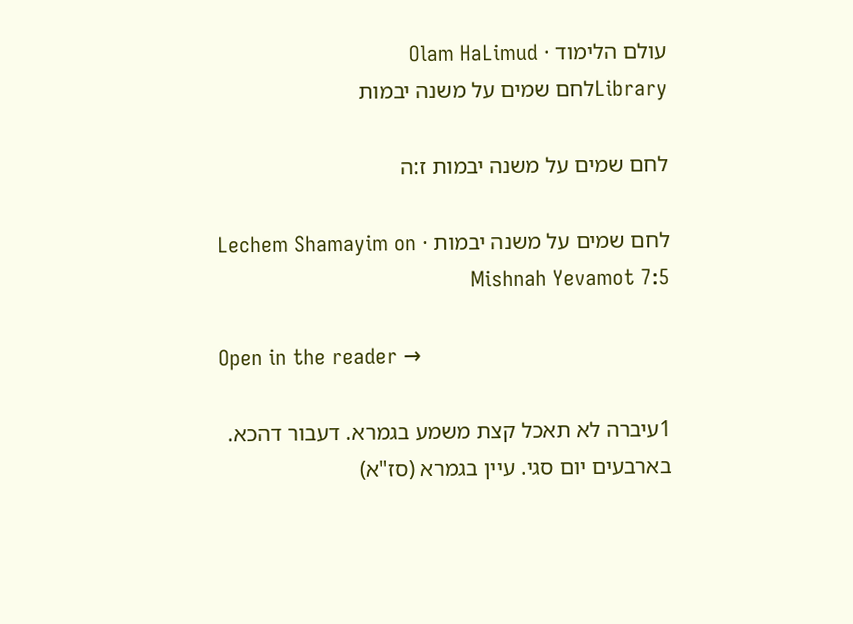עולם הלימוד · Olam HaLimud
Libraryלחם שמים על משנה יבמות

לחם שמים על משנה יבמות ז:ה

לחם שמים על משנה יבמות · Lechem Shamayim on Mishnah Yevamot 7:5

Open in the reader →

1עיברה לא תאכל קצת משמע בגמרא. דעבור דהכא. בארבעים יום סגי. עיין בגמרא (סז"א)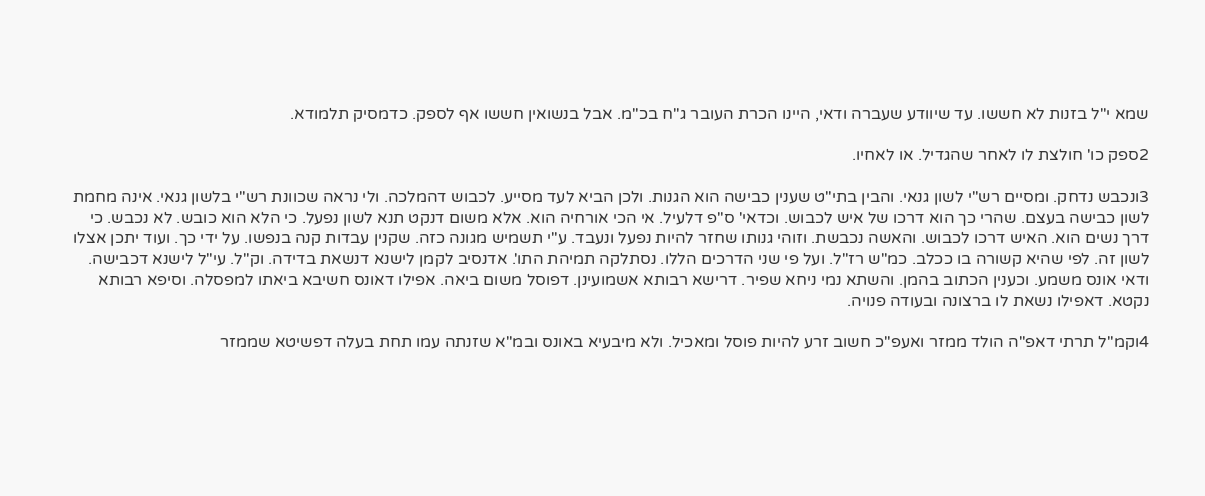שמא י"ל בזנות לא חששו. עד שיוודע שעברה ודאי, היינו הכרת העובר ג"ח בכ"מ. אבל בנשואין חששו אף לספק. כדמסיק תלמודא.

2ספק כו' חולצת לו לאחר שהגדיל. או לאחיו.

3ונכבש נדחק. ומסיים רש"י לשון גנאי. והבין בתי"ט שענין כבישה הוא הגנות. ולכן הביא לעד מסייע. לכבוש דהמלכה. ולי נראה שכוונת רש"י בלשון גנאי. אינה מחמת לשון כבישה בעצם. שהרי כך הוא דרכו של איש לכבוש. וכדאי' ס"פ דלעיל. אי הכי אורחיה הוא. אלא משום דנקט תנא לשון נפעל. כי הלא הוא כובש. לא נכבש. כי דרך נשים הוא. האיש דרכו לכבוש. והאשה נכבשת. וזוהי גנותו שחזר להיות נפעל ונעבד. ע"י תשמיש מגונה כזה. שקנין עבדות קנה בנפשו. על ידי כך. ועוד יתכן אצלו לשון זה. לפי שהיא קשורה בו ככלב. כמ"ש רז"ל. ועל פי שני הדרכים הללו. נסתלקה תמיהת התו'. אדנסיב לקמן לישנא דנשאת בדידה. וק"ל. עי"ל לישנא דכבישה. ודאי אונס משמע. וכענין הכתוב בהמן. והשתא נמי ניחא שפיר. דרישא רבותא אשמועינן. דפוסל משום ביאה. אפילו דאונס חשיבא ביאתו למפסלה. וסיפא רבותא נקטא. דאפילו נשאת לו ברצונה ובעודה פנויה.

4וקמ"ל תרתי דאפ"ה הולד ממזר ואעפ"כ חשוב זרע להיות פוסל ומאכיל. ולא מיבעיא באונס ובמ"א שזנתה עמו תחת בעלה דפשיטא שממזר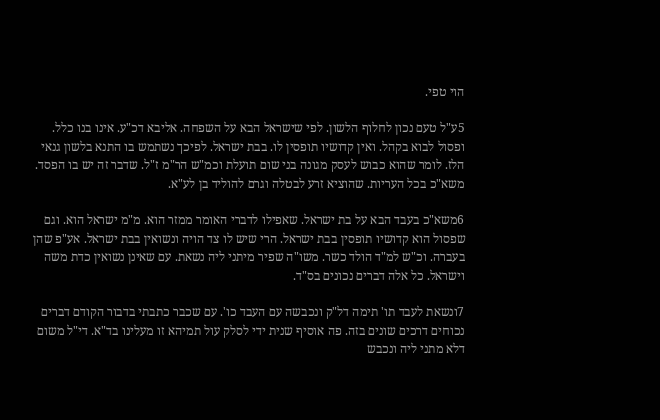הוי טפי.

5ע"ל טעם נכון לחלוף הלשון. לפי שישראל הבא על השפחה. אליבא דכ"ע. אינו בנו כלל. ופסול לבוא בקהל. ואין קדושיו תופסין לו. בבת ישראל. לפיכך נשתמש בו התנא בלשון גנאי הלז. לומר שהוא כבוש לעסק מגונה בני שום תועלת וכמ"ש הר"מ ז"ל. שדבר זה יש בו הפסד. משא"כ בכל העריות. שהוציא זרע לבטלה וגרם להוליד בן לע"א.

6משא"כ בעבד הבא על בת ישראל. שאפילו לדברי האומר ממזר הוא. מ"מ ישראל הוא. וגם שפסול הוא קדושיו תופסין בבת ישראל. הרי שיש לו צד הויה ונשואין בבת ישראל. אע"פ שהן בעברה. וכ"ש למ"ד הולד כשר. משו"ה שפיר מיתני ליה נשאת. עם שאינן נשואין כדת משה וישראל. כל אלה דברים נכונים בס"ד.

7ונשאת לעבד תו' תימה דל"ק ונכבשה עם העבד כו'. עם שכבר כתבתי בדבור הקודם דברים נכוחים דרכים שונים בזה. פה אוסיף שנית ידי לסלק עול תמיהא זו מעלינו בד"א. די"ל משום דלא מתני ליה ונכבש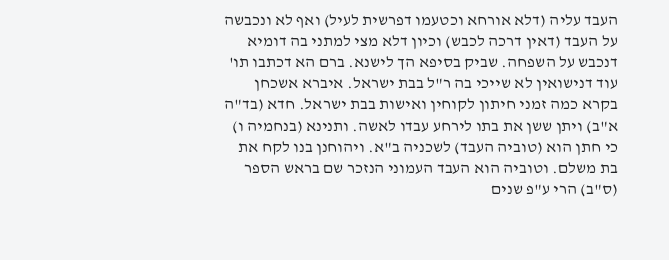העבד עליה (דלא אורחא וכטעמו דפרשית לעיל) ואף לא ונכבשה על העבד (דאין דרכה לכבש) וכיון דלא מצי למתני בה דומיא דנכבש על השפחה. שביק בסיפא הך לישנא. ברם הא דכתבו תו' עוד דנישואין לא שייכי בה ר"ל בבת ישראל. איברא אשכחן בקרא כמה זמני חיתון לקוחין ואישות בבת ישראל. חדא (בד"ה א"ב) ויתן ששן את בתו לירחע עבדו לאשה. ותנינא (בנחמיה ו) כי חתן הוא (טוביה העבד) לשכניה ב"א. ויהוחנן בנו לקח את בת משלם. וטוביה הוא העבד העמוני הנזכר שם בראש הספר (ס"ב) הרי ע"פ שנים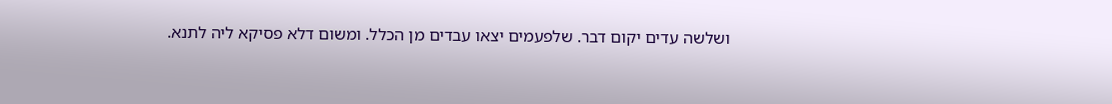ושלשה עדים יקום דבר. שלפעמים יצאו עבדים מן הכלל. ומשום דלא פסיקא ליה לתנא.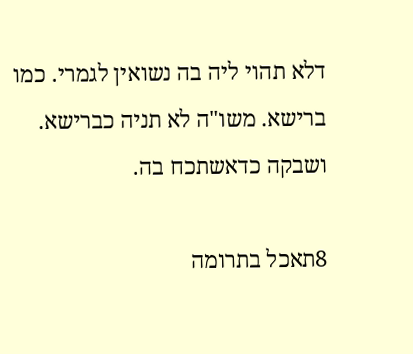דלא תהוי ליה בה נשואין לגמרי. כמו ברישא. משו"ה לא תניה כברישא. ושבקה כדאשתכח בה.

8תאכל בתרומה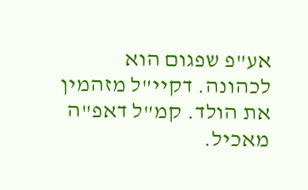אע"פ שפגום הוא לכהונה. דקיי"ל מזהמין את הולד. קמ"ל דאפ"ה מאכיל.